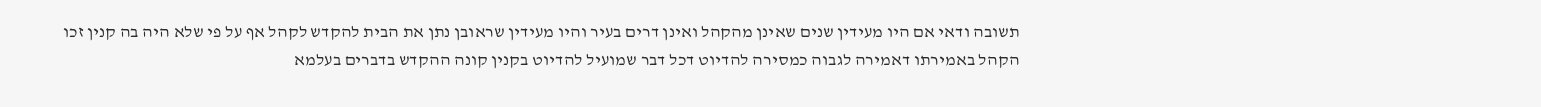תשובה ודאי אם היו מעידין שנים שאינן מהקהל ואינן דרים בעיר והיו מעידין שראובן נתן את הבית להקדש לקהל אף על פי שלא היה בה קנין זכו הקהל באמירתו דאמירה לגבוה כמסירה להדיוט דכל דבר שמועיל להדיוט בקנין קונה ההקדש בדברים בעלמא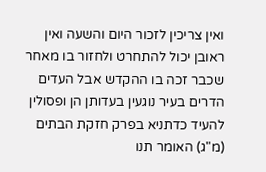ואין צריכין לזכור היום והשעה ואין ראובן יכול להתחרט ולחזור בו מאחר שכבר זכה בו ההקדש אבל העדים הדרים בעיר נוגעין בעדותן הן ופסולין להעיד כדתניא בפרק חזקת הבתים (מ"ג) האומר תנו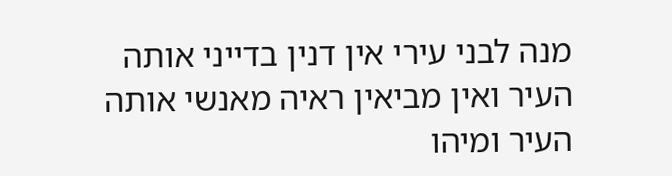מנה לבני עירי אין דנין בדייני אותה העיר ואין מביאין ראיה מאנשי אותה העיר ומיהו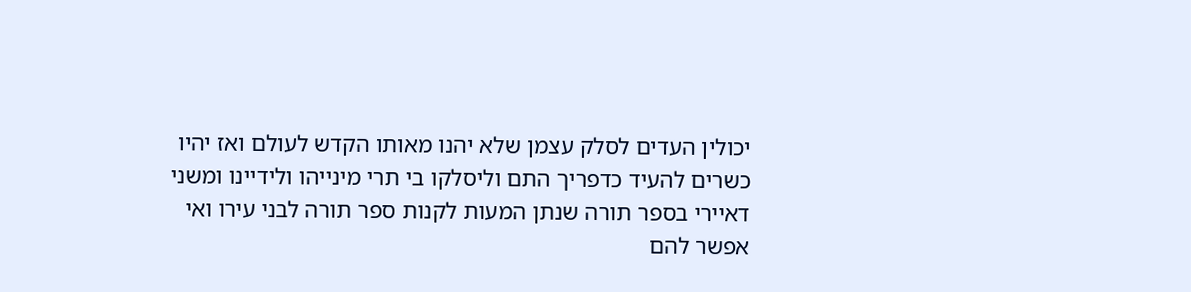יכולין העדים לסלק עצמן שלא יהנו מאותו הקדש לעולם ואז יהיו כשרים להעיד כדפריך התם וליסלקו בי תרי מינייהו ולידיינו ומשני דאיירי בספר תורה שנתן המעות לקנות ספר תורה לבני עירו ואי אפשר להם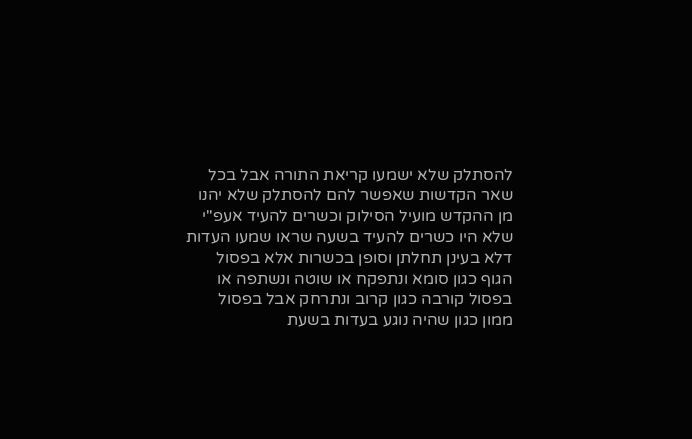להסתלק שלא ישמעו קריאת התורה אבל בכל שאר הקדשות שאפשר להם להסתלק שלא יהנו מן ההקדש מועיל הסילוק וכשרים להעיד אעפ"י שלא היו כשרים להעיד בשעה שראו שמעו העדות דלא בעינן תחלתן וסופן בכשרות אלא בפסול הגוף כגון סומא ונתפקח או שוטה ונשתפה או בפסול קורבה כגון קרוב ונתרחק אבל בפסול ממון כגון שהיה נוגע בעדות בשעת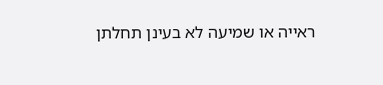ראייה או שמיעה לא בעינן תחלתן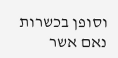וסופן בכשרות נאם אשר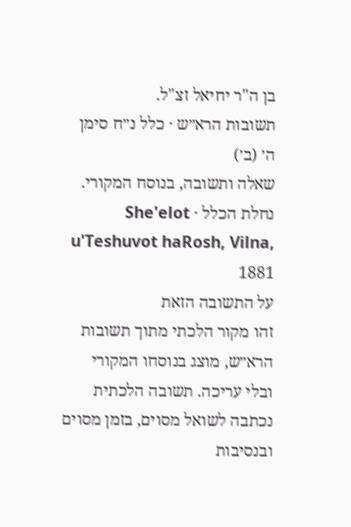בן ה"ר יחיאל זצ"ל.
תשובות הרא״ש · כלל נ״ח סימן ה׳ (ב׳)
שאלה ותשובה, בנוסח המקורי.
נחלת הכלל · She'elot u'Teshuvot haRosh, Vilna, 1881
על התשובה הזאת
זהו מקור הלכתי מתוך תשובות הרא״ש, מוצג בנוסחו המקורי ובלי עריכה. תשובה הלכתית נכתבה לשואל מסוים, בזמן מסוים ובנסיבות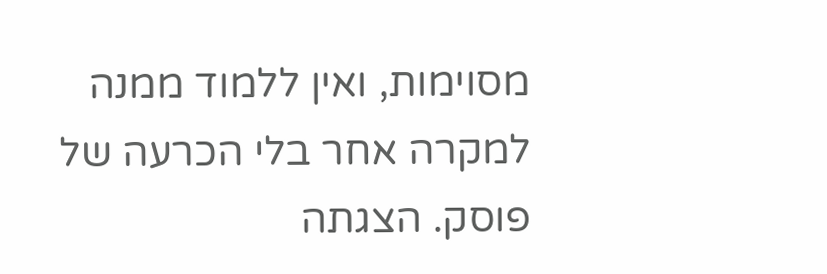מסוימות, ואין ללמוד ממנה למקרה אחר בלי הכרעה של פוסק. הצגתה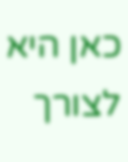כאן היא לצורך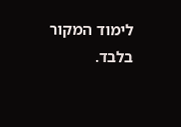לימוד המקור בלבד.